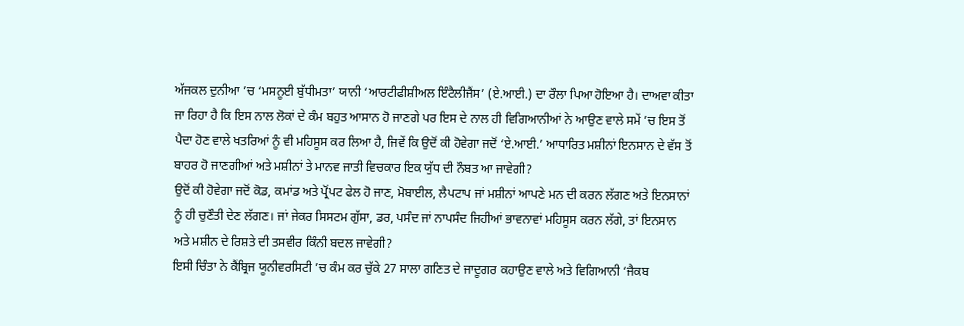ਅੱਜਕਲ ਦੁਨੀਆ ’ਚ ‘ਮਸਨੂਈ ਬੁੱਧੀਮਤਾ’ ਯਾਨੀ ‘ਆਰਟੀਫੀਸ਼ੀਅਲ ਇੰਟੈਲੀਜੈਂਸ’ (ਏ.ਆਈ.) ਦਾ ਰੌਲਾ ਪਿਆ ਹੋਇਆ ਹੈ। ਦਾਅਵਾ ਕੀਤਾ ਜਾ ਰਿਹਾ ਹੈ ਕਿ ਇਸ ਨਾਲ ਲੋਕਾਂ ਦੇ ਕੰਮ ਬਹੁਤ ਆਸਾਨ ਹੋ ਜਾਣਗੇ ਪਰ ਇਸ ਦੇ ਨਾਲ ਹੀ ਵਿਗਿਆਨੀਆਂ ਨੇ ਆਉਣ ਵਾਲੇ ਸਮੇਂ ’ਚ ਇਸ ਤੋਂ ਪੈਦਾ ਹੋਣ ਵਾਲੇ ਖਤਰਿਆਂ ਨੂੰ ਵੀ ਮਹਿਸੂਸ ਕਰ ਲਿਆ ਹੈ, ਜਿਵੇਂ ਕਿ ਉਦੋਂ ਕੀ ਹੋਵੇਗਾ ਜਦੋਂ ‘ਏ.ਆਈ.’ ਆਧਾਰਿਤ ਮਸ਼ੀਨਾਂ ਇਨਸਾਨ ਦੇ ਵੱਸ ਤੋਂ ਬਾਹਰ ਹੋ ਜਾਣਗੀਆਂ ਅਤੇ ਮਸ਼ੀਨਾਂ ਤੇ ਮਾਨਵ ਜਾਤੀ ਵਿਚਕਾਰ ਇਕ ਯੁੱਧ ਦੀ ਨੌਬਤ ਆ ਜਾਵੇਗੀ?
ਉਦੋਂ ਕੀ ਹੋਵੇਗਾ ਜਦੋਂ ਕੋਡ, ਕਮਾਂਡ ਅਤੇ ਪ੍ਰੋਂਪਟ ਫੇਲ ਹੋ ਜਾਣ, ਮੋਬਾਈਲ, ਲੈਪਟਾਪ ਜਾਂ ਮਸ਼ੀਨਾਂ ਆਪਣੇ ਮਨ ਦੀ ਕਰਨ ਲੱਗਣ ਅਤੇ ਇਨਸਾਨਾਂ ਨੂੰ ਹੀ ਚੁਣੌਤੀ ਦੇਣ ਲੱਗਣ। ਜਾਂ ਜੇਕਰ ਸਿਸਟਮ ਗੁੱਸਾ, ਡਰ, ਪਸੰਦ ਜਾਂ ਨਾਪਸੰਦ ਜਿਹੀਆਂ ਭਾਵਨਾਵਾਂ ਮਹਿਸੂਸ ਕਰਨ ਲੱਗੇ, ਤਾਂ ਇਨਸਾਨ ਅਤੇ ਮਸ਼ੀਨ ਦੇ ਰਿਸ਼ਤੇ ਦੀ ਤਸਵੀਰ ਕਿੰਨੀ ਬਦਲ ਜਾਵੇਗੀ?
ਇਸੀ ਚਿੰਤਾ ਨੇ ਕੈਂਬ੍ਰਿਜ ਯੂਨੀਵਰਸਿਟੀ ’ਚ ਕੰਮ ਕਰ ਚੁੱਕੇ 27 ਸਾਲਾ ਗਣਿਤ ਦੇ ਜਾਦੂਗਰ ਕਹਾਉਣ ਵਾਲੇ ਅਤੇ ਵਿਗਿਆਨੀ ‘ਜੈਕਬ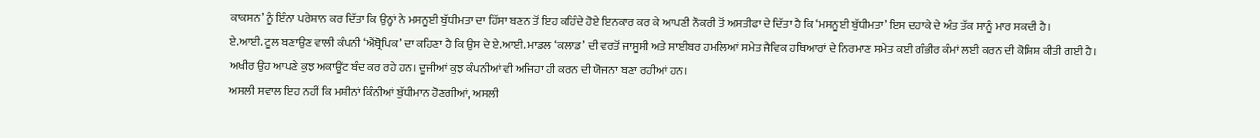ਕਾਕਸਨ’ ਨੂੰ ਇੰਨਾ ਪਰੇਸ਼ਾਨ ਕਰ ਦਿੱਤਾ ਕਿ ਉਨ੍ਹਾਂ ਨੇ ਮਸਨੂਈ ਬੁੱਧੀਮਤਾ ਦਾ ਹਿੱਸਾ ਬਣਨ ਤੋਂ ਇਹ ਕਹਿੰਦੇ ਹੋਏ ਇਨਕਾਰ ਕਰ ਕੇ ਆਪਣੀ ਨੌਕਰੀ ਤੋਂ ਅਸਤੀਫਾ ਦੇ ਦਿੱਤਾ ਹੈ ਕਿ ‘ਮਸਨੂਈ ਬੁੱਧੀਮਤਾ’ ਇਸ ਦਹਾਕੇ ਦੇ ਅੰਤ ਤੱਕ ਸਾਨੂੰ ਮਾਰ ਸਕਦੀ ਹੈ।
ਏ.ਆਈ. ਟੂਲ ਬਣਾਉਣ ਵਾਲੀ ਕੰਪਨੀ ‘ਐਂਥ੍ਰੋਪਿਕ’ ਦਾ ਕਹਿਣਾ ਹੈ ਕਿ ਉਸ ਦੇ ਏ.ਆਈ. ਮਾਡਲ ‘ਕਲਾਡ’ ਦੀ ਵਰਤੋਂ ਜਾਸੂਸੀ ਅਤੇ ਸਾਈਬਰ ਹਮਲਿਆਂ ਸਮੇਤ ਜੈਵਿਕ ਹਥਿਆਰਾਂ ਦੇ ਨਿਰਮਾਣ ਸਮੇਤ ਕਈ ਗੰਭੀਰ ਕੰਮਾਂ ਲਈ ਕਰਨ ਦੀ ਕੋਸ਼ਿਸ਼ ਕੀਤੀ ਗਈ ਹੈ। ਅਖੀਰ ਉਹ ਆਪਣੇ ਕੁਝ ਅਕਾਊਂਟ ਬੰਦ ਕਰ ਰਹੇ ਹਨ। ਦੂਜੀਆਂ ਕੁਝ ਕੰਪਨੀਆਂ ਵੀ ਅਜਿਹਾ ਹੀ ਕਰਨ ਦੀ ਯੋਜਨਾ ਬਣਾ ਰਹੀਆਂ ਹਨ।
ਅਸਲੀ ਸਵਾਲ ਇਹ ਨਹੀਂ ਕਿ ਮਸ਼ੀਨਾਂ ਕਿੰਨੀਆਂ ਬੁੱਧੀਮਾਨ ਹੋਣਗੀਆਂ, ਅਸਲੀ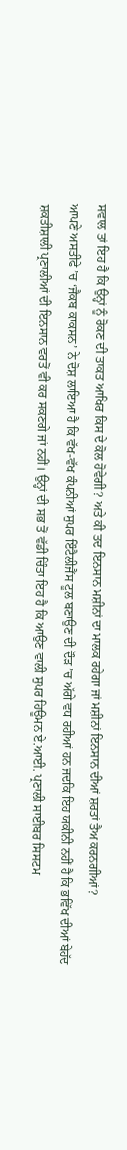ਸਵਾਲ ਤਾਂ ਇਹ ਹੈ ਕਿ ਉਨ੍ਹਾਂ ਨੂੰ ਰੋਕਣ ਦੀ ਤਾਕਤ ਆਖਿਰ ਕਿਸ ਦੇ ਕੋਲ ਹੋਵੇਗੀ? ਅਤੇ ਕੀ ਤਦ ਇਨਸਾਨ ਮਸ਼ੀਨਾਂ ਦਾ ਮਾਲਕ ਰਹੇਗਾ ਜਾਂ ਮਸ਼ੀਨਾਂ ਇਨਸਾਨ ਦੀਆਂ ਸ਼ਰਤਾਂ ਤੈਅ ਕਰਨਗੀਆਂ?
ਆਪਣੇ ਅਸਤੀਫੇ ’ਚ ‘ਜੈਕਬ ਕਾਕਸਨ’ ਨੇ ਦੋਸ਼ ਲਾਇਆ ਹੈ ਕਿ ਵੱਖ-ਵੱਖ ਕੰਪਨੀਆਂ ਸੁਪਰ ਇੰਟੈਲੀਜੈਂਸ ਟੂਲ ਬਣਾਉਣ ਦੀ ਦੌੜ ’ਚ ਅੱਗੇ ਵਧ ਰਹੀਆਂ ਹਨ ਜਦਕਿ ਇਹ ਯਕੀਨੀ ਨਹੀਂ ਹੈ ਕਿ ਭਵਿੱਖ ਦੀਆਂ ਬੇਹੱਦ ਸ਼ਕਤੀਸ਼ਾਲੀ ਪ੍ਰਣਾਲੀਆਂ ਦੀ ਇਨਸਾਨ ਵਰਤੋਂ ਵੀ ਕਰ ਸਕਣਗੇ ਜਾਂ ਨਹੀਂ। ਉਨ੍ਹਾਂ ਦੀ ਸਭ ਤੋਂ ਵੱਡੀ ਚਿੰਤਾ ਇਹ ਹੈ ਕਿ ਆਉਣ ਵਾਲੀ ਸੁਪਰ ਹਿਊਮਨ ਏ.ਆਈ. ਪ੍ਰਣਾਲੀ ਸਾਈਬਰ ਸਿਸਟਮ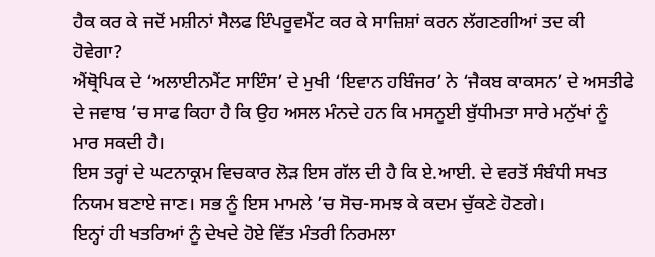ਹੈਕ ਕਰ ਕੇ ਜਦੋਂ ਮਸ਼ੀਨਾਂ ਸੈਲਫ ਇੰਪਰੂਵਮੈਂਟ ਕਰ ਕੇ ਸਾਜ਼ਿਸ਼ਾਂ ਕਰਨ ਲੱਗਣਗੀਆਂ ਤਦ ਕੀ ਹੋਵੇਗਾ?
ਐਂਥ੍ਰੋਪਿਕ ਦੇ ‘ਅਲਾਈਨਮੈਂਟ ਸਾਇੰਸ’ ਦੇ ਮੁਖੀ ‘ਇਵਾਨ ਹਬਿੰਜਰ’ ਨੇ ‘ਜੈਕਬ ਕਾਕਸਨ’ ਦੇ ਅਸਤੀਫੇ ਦੇ ਜਵਾਬ ’ਚ ਸਾਫ ਕਿਹਾ ਹੈ ਕਿ ਉਹ ਅਸਲ ਮੰਨਦੇ ਹਨ ਕਿ ਮਸਨੂਈ ਬੁੱਧੀਮਤਾ ਸਾਰੇ ਮਨੁੱਖਾਂ ਨੂੰ ਮਾਰ ਸਕਦੀ ਹੈ।
ਇਸ ਤਰ੍ਹਾਂ ਦੇ ਘਟਨਾਕ੍ਰਮ ਵਿਚਕਾਰ ਲੋੜ ਇਸ ਗੱਲ ਦੀ ਹੈ ਕਿ ਏ.ਆਈ. ਦੇ ਵਰਤੋਂ ਸੰਬੰਧੀ ਸਖਤ ਨਿਯਮ ਬਣਾਏ ਜਾਣ। ਸਭ ਨੂੰ ਇਸ ਮਾਮਲੇ ’ਚ ਸੋਚ-ਸਮਝ ਕੇ ਕਦਮ ਚੁੱਕਣੇ ਹੋਣਗੇ।
ਇਨ੍ਹਾਂ ਹੀ ਖਤਰਿਆਂ ਨੂੰ ਦੇਖਦੇ ਹੋਏ ਵਿੱਤ ਮੰਤਰੀ ਨਿਰਮਲਾ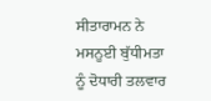ਸੀਤਾਰਾਮਨ ਨੇ ਮਸਨੂਈ ਬੁੱਧੀਮਤਾ ਨੂੰ ਦੋਧਾਰੀ ਤਲਵਾਰ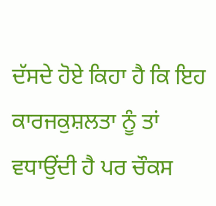ਦੱਸਦੇ ਹੋਏ ਕਿਹਾ ਹੈ ਕਿ ਇਹ ਕਾਰਜਕੁਸ਼ਲਤਾ ਨੂੰ ਤਾਂ ਵਧਾਉਂਦੀ ਹੈ ਪਰ ਚੌਕਸ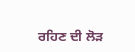ਰਹਿਣ ਦੀ ਲੋੜ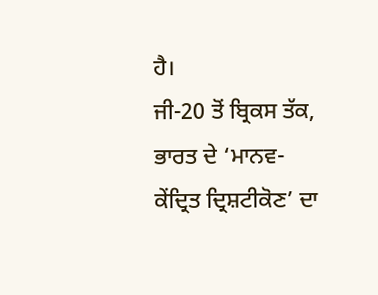ਹੈ।
ਜੀ-20 ਤੋਂ ਬ੍ਰਿਕਸ ਤੱਕ, ਭਾਰਤ ਦੇ ‘ਮਾਨਵ-ਕੇਂਦ੍ਰਿਤ ਦ੍ਰਿਸ਼ਟੀਕੋਣ’ ਦਾ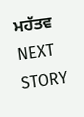ਮਹੱਤਵ
NEXT STORY